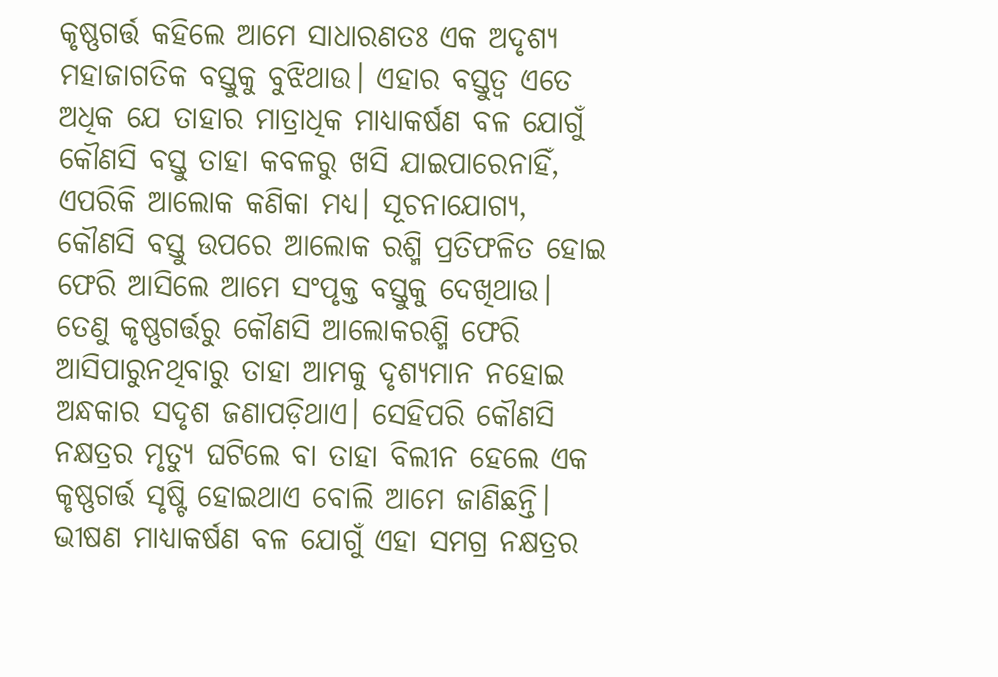କୃଷ୍ଣଗର୍ତ୍ତ କହିଲେ ଆମେ ସାଧାରଣତଃ ଏକ ଅଦୃଶ୍ୟ ମହାଜାଗତିକ ବସ୍ତୁକୁ ବୁଝିଥାଉ। ଏହାର ବସ୍ତୁତ୍ବ ଏତେ ଅଧିକ ଯେ ତାହାର ମାତ୍ରାଧିକ ମାଧ୍ୟାକର୍ଷଣ ବଳ ଯୋଗୁଁ କୌଣସି ବସ୍ତୁ ତାହା କବଳରୁ ଖସି ଯାଇପାରେନାହିଁ, ଏପରିକି ଆଲୋକ କଣିକା ମଧ୍ୟ। ସୂଚନାଯୋଗ୍ୟ, କୌଣସି ବସ୍ତୁ ଉପରେ ଆଲୋକ ରଶ୍ମି ପ୍ରତିଫଳିତ ହୋଇ ଫେରି ଆସିଲେ ଆମେ ସଂପୃକ୍ତ ବସ୍ତୁକୁ ଦେଖିଥାଉ। ତେଣୁ କୃଷ୍ଣଗର୍ତ୍ତରୁ କୌଣସି ଆଲୋକରଶ୍ମି ଫେରି ଆସିପାରୁନଥିବାରୁ ତାହା ଆମକୁ ଦୃଶ୍ୟମାନ ନହୋଇ ଅନ୍ଧକାର ସଦୃଶ ଜଣାପଡ଼ିଥାଏ। ସେହିପରି କୌଣସି ନକ୍ଷତ୍ରର ମୃତ୍ୟୁ ଘଟିଲେ ବା ତାହା ବିଲୀନ ହେଲେ ଏକ କୃଷ୍ଣଗର୍ତ୍ତ ସୃଷ୍ଟି ହୋଇଥାଏ ବୋଲି ଆମେ ଜାଣିଛନ୍ତି। ଭୀଷଣ ମାଧ୍ୟାକର୍ଷଣ ବଳ ଯୋଗୁଁ ଏହା ସମଗ୍ର ନକ୍ଷତ୍ରର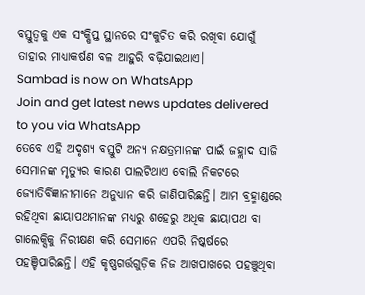ବସ୍ତୁତ୍ବକୁ ଏକ ସଂକ୍ଷିପ୍ତ ସ୍ଥାନରେ ସଂକୁଚିତ କରି ରଖିବା ଯୋଗୁଁ ତାହାର ମାଧ୍ୟାକର୍ଷଣ ବଳ ଆହୁରି ବଢ଼ିଯାଇଥାଏ।
Sambad is now on WhatsApp
Join and get latest news updates delivered to you via WhatsApp
ତେବେ ଏହି ଅଦୃଶ୍ୟ ବସ୍ତୁଟି ଅନ୍ୟ ନକ୍ଷତ୍ରମାନଙ୍କ ପାଇଁ ଜହ୍ଲାଦ ସାଜି ସେମାନଙ୍କ ମୃତ୍ୟୁର କାରଣ ପାଲଟିଥାଏ ବୋଲି ନିକଟରେ ଜ୍ୟୋତିର୍ବିଜ୍ଞାନୀମାନେ ଅନୁଧ୍ୟାନ କରି ଜାଣିପାରିଛନ୍ତି। ଆମ ବ୍ରହ୍ମାଣ୍ଡରେ ରହିଥିବା ଛାୟାପଥମାନଙ୍କ ମଧ୍ୟରୁ ଶହେରୁ ଅଧିକ ଛାୟାପଥ ବା ଗାଲେକ୍ସିକୁ ନିରୀକ୍ଷଣ କରି ସେମାନେ ଏପରି ନିଷ୍କର୍ଷରେ ପହଞ୍ଚିପାରିଛନ୍ତି। ଏହି କୃଷ୍ଣଗର୍ତ୍ତଗୁଡ଼ିକ ନିଜ ଆଖପାଖରେ ପହଞ୍ଚୁଥିବା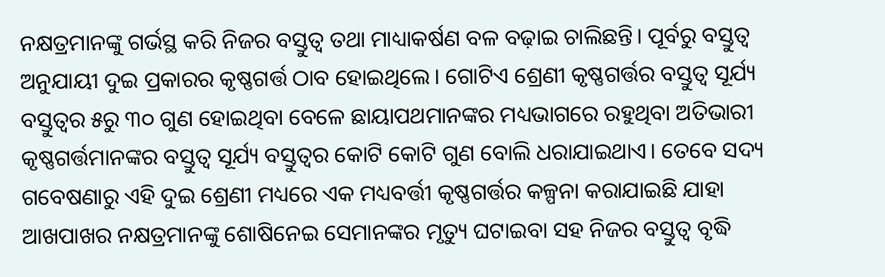ନକ୍ଷତ୍ରମାନଙ୍କୁ ଗର୍ଭସ୍ଥ କରି ନିଜର ବସ୍ତୁତ୍ବ ତଥା ମାଧ୍ୟାକର୍ଷଣ ବଳ ବଢ଼ାଇ ଚାଲିଛନ୍ତି। ପୂର୍ବରୁ ବସ୍ତୁତ୍ବ ଅନୁଯାୟୀ ଦୁଇ ପ୍ରକାରର କୃଷ୍ଣଗର୍ତ୍ତ ଠାବ ହୋଇଥିଲେ। ଗୋଟିଏ ଶ୍ରେଣୀ କୃଷ୍ଣଗର୍ତ୍ତର ବସ୍ତୁତ୍ବ ସୂର୍ଯ୍ୟ ବସ୍ତୁତ୍ବର ୫ରୁ ୩୦ ଗୁଣ ହୋଇଥିବା ବେଳେ ଛାୟାପଥମାନଙ୍କର ମଧ୍ୟଭାଗରେ ରହୁଥିବା ଅତିଭାରୀ କୃଷ୍ଣଗର୍ତ୍ତମାନଙ୍କର ବସ୍ତୁତ୍ବ ସୂର୍ଯ୍ୟ ବସ୍ତୁତ୍ବର କୋଟି କୋଟି ଗୁଣ ବୋଲି ଧରାଯାଇଥାଏ। ତେବେ ସଦ୍ୟ ଗବେଷଣାରୁ ଏହି ଦୁଇ ଶ୍ରେଣୀ ମଧ୍ୟରେ ଏକ ମଧ୍ୟବର୍ତ୍ତୀ କୃଷ୍ଣଗର୍ତ୍ତର କଳ୍ପନା କରାଯାଇଛି ଯାହା ଆଖପାଖର ନକ୍ଷତ୍ରମାନଙ୍କୁ ଶୋଷିନେଇ ସେମାନଙ୍କର ମୃତ୍ୟୁ ଘଟାଇବା ସହ ନିଜର ବସ୍ତୁତ୍ବ ବୃଦ୍ଧି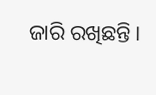ଜାରି ରଖିଛନ୍ତି।